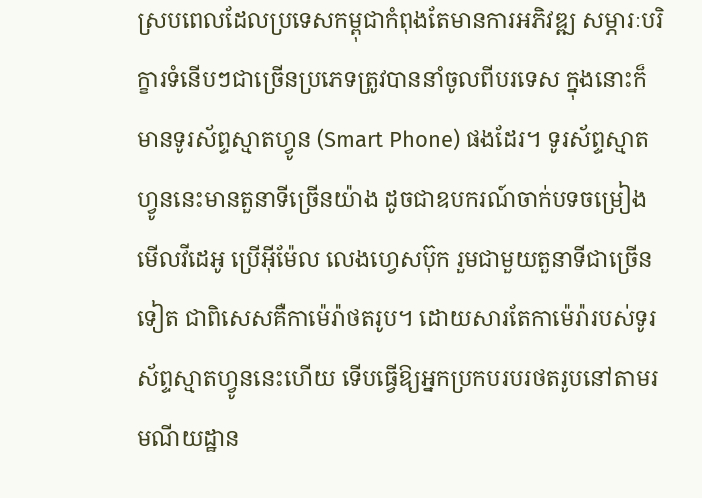ស្របពេលដែលប្រទេសកម្ពុជាកំពុងតែមានការអភិវឌ្ឍ សម្ភារៈបរិក្ខារទំនើបៗជាច្រើនប្រភេទត្រូវបាននាំចូលពីបរទេស ក្នុងនោះក៏មានទូរស័ព្ទស្មាតហ្វូន (Smart Phone) ផងដែរ។ ទូរស័ព្ទស្មាតហ្វូននេះមានតួនាទីច្រើនយ៉ាង ដូចជាឧបករណ៍ចាក់បទចម្រៀងមើលវីដេអូ ប្រើអ៊ីម៉ែល លេងហ្វេសប៊ុក រួមជាមួយតួនាទីជាច្រើនទៀត ជាពិសេសគឺកាម៉េរ៉ាថតរូប។ ដោយសារតែកាម៉េរ៉ារបស់ទូរស័ព្ទស្មាតហ្វូននេះហើយ ទើបធ្វើឱ្យអ្នកប្រកបរបរថតរូបនៅតាមរមណីយដ្ឋាន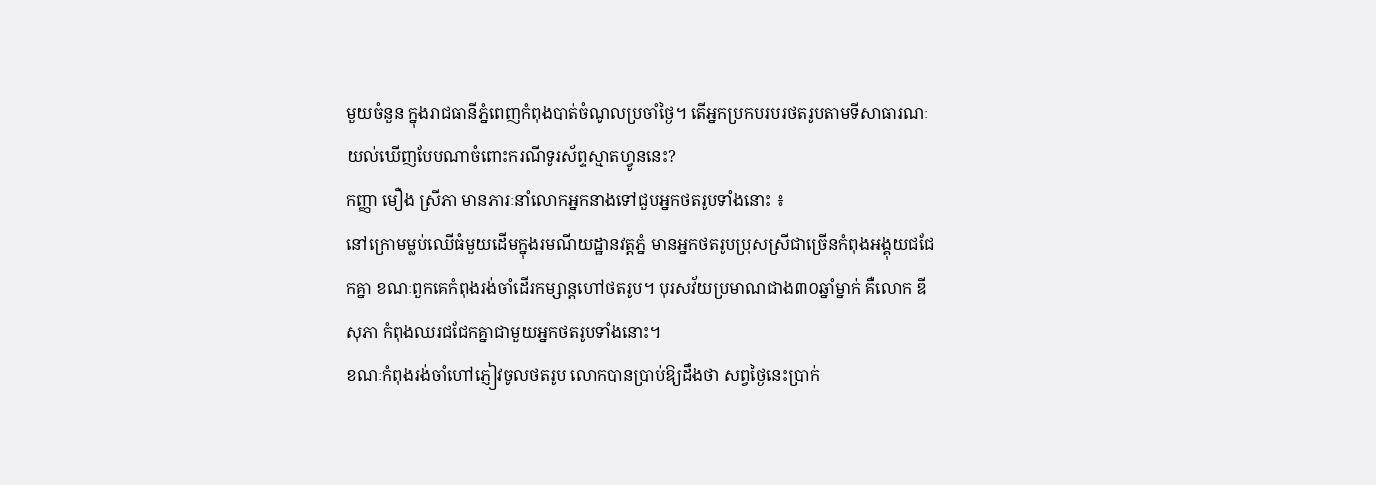មួយចំនួន ក្នុងរាជធានីភ្នំពេញកំពុងបាត់ចំណូលប្រចាំថ្ងៃ។ តើអ្នកប្រកបរបរថតរូបតាមទីសាធារណៈយល់ឃើញបែបណាចំពោះករណីទូរស័ព្ទស្មាតហ្វូននេះ?
កញ្ញា មឿង ស្រីភា មានភារៈនាំលោកអ្នកនាងទៅជួបអ្នកថតរូបទាំងនោះ ៖
នៅក្រោមម្លប់ឈើធំមួយដើមក្នុងរមណីយដ្ឋានវត្តភ្នំ មានអ្នកថតរូបប្រុសស្រីជាច្រើនកំពុងអង្គុយជជែកគ្នា ខណៈពួកគេកំពុងរង់ចាំដើរកម្សាន្តហៅថតរូប។ បុរសវ័យប្រមាណជាង៣០ឆ្នាំម្នាក់ គឺលោក ឌី សុភា កំពុងឈរជជែកគ្នាជាមួយអ្នកថតរូបទាំងនោះ។
ខណៈកំពុងរង់ចាំហៅភ្ញៀវចូលថតរូប លោកបានប្រាប់ឱ្យដឹងថា សព្វថ្ងៃនេះប្រាក់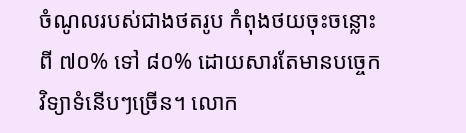ចំណូលរបស់ជាងថតរូប កំពុងថយចុះចន្លោះពី ៧០% ទៅ ៨០% ដោយសារតែមានបចេ្ចកវិទ្យាទំនើបៗច្រើន។ លោក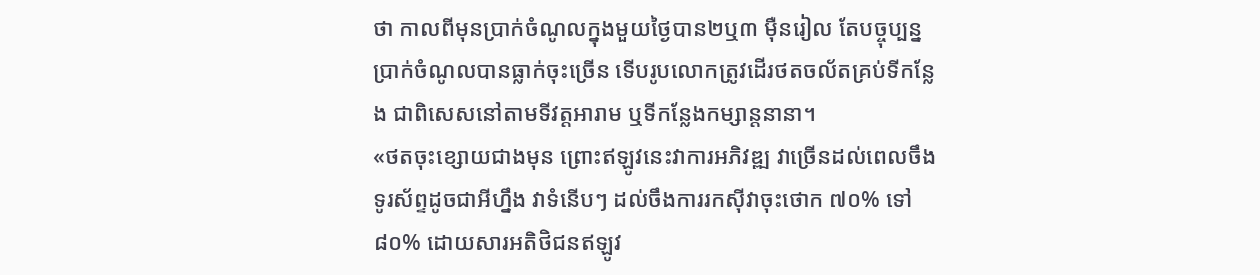ថា កាលពីមុនប្រាក់ចំណូលក្នុងមួយថ្ងៃបាន២ឬ៣ ម៉ឺនរៀល តែបច្ចុប្បន្ន ប្រាក់ចំណូលបានធ្លាក់ចុះច្រើន ទើបរូបលោកត្រូវដើរថតចល័តគ្រប់ទីកន្លែង ជាពិសេសនៅតាមទីវត្តអារាម ឬទីកន្លែងកម្សាន្តនានា។
«ថតចុះខ្សោយជាងមុន ព្រោះឥឡូវនេះវាការអភិវឌ្ឍ វាច្រើនដល់ពេលចឹង ទូរស័ព្ទដូចជាអីហ្នឹង វាទំនើបៗ ដល់ចឹងការរកស៊ីវាចុះថោក ៧០% ទៅ ៨០% ដោយសារអតិថិជនឥឡូវ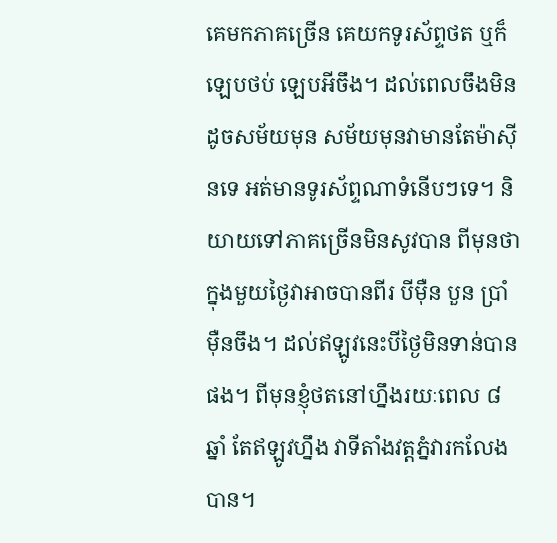គេមកភាគច្រើន គេយកទូរស័ព្ទថត ឬក៏ឡេបថប់ ឡេបអីចឹង។ ដល់ពេលចឹងមិនដូចសម័យមុន សម័យមុនវាមានតែម៉ាស៊ីនទេ អត់មានទូរស័ព្ទណាទំនើបៗទេ។ និយាយទៅភាគច្រើនមិនសូវបាន ពីមុនថាក្នុងមួយថ្ងៃវាអាចបានពីរ បីម៉ឺន បួន ប្រាំម៉ឺនចឹង។ ដល់ឥឡូវនេះបីថ្ងៃមិនទាន់បានផង។ ពីមុនខ្ញុំថតនៅហ្នឹងរយៈពេល ៨ឆ្នាំ តែឥឡូវហ្នឹង វាទីតាំងវត្តភ្នំវារកលែងបាន។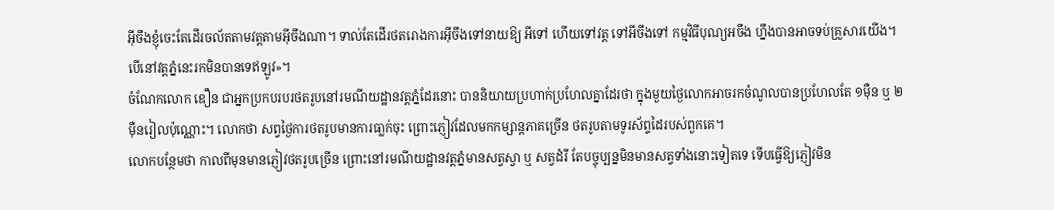អ៊ីចឹងខ្ញុំចេះតែដើរចល័តតាមវត្តតាមអ៊ីចឹងណា។ ទាល់តែដើរថតរោងការអ៊ីចឹងទៅនាយឱ្យ អីទៅ ហើយទៅវត្ត ទៅអីចឹងទៅ កម្មវិធីបុណ្យអចឹង ហ្នឹងបានអាចទប់គ្រួសារយើង។ បើនៅវត្តភ្នំនេះរកមិនបានទេឥឡូវ»។
ចំណែកលោក ឌឿន ជាអ្នកប្រកបរបរថតរូបនៅរមណីយដ្ឋានវត្តភ្នំដែរនោះ បាននិយាយប្រហាក់ប្រហែលគ្នាដែរថា ក្នុងមួយថ្ងៃលោកអាចរកចំណូលបានប្រហែលតែ ១ម៉ឺន ឬ ២ម៉ឺនរៀលប៉ុណ្ណោះ។ លោកថា សព្វថ្ងៃការថតរូបមានការធា្លក់ចុះ ព្រោះភ្ញៀវដែលមកកម្សាន្តភាគច្រើន ថតរូបតាមទូរស័ព្ទដៃរបស់ពួកគេ។
លោកបន្ថែមថា កាលពីមុនមានភ្ញៀវថតរូបច្រើន ព្រោះនៅរមណីយដ្ឋានវត្តភ្នំមានសត្វស្វា ឬ សត្វដំរី តែបច្ចុប្បន្នមិនមានសត្វទាំងនោះទៀតទេ ទើបធ្វើឱ្យភ្ញៀវមិន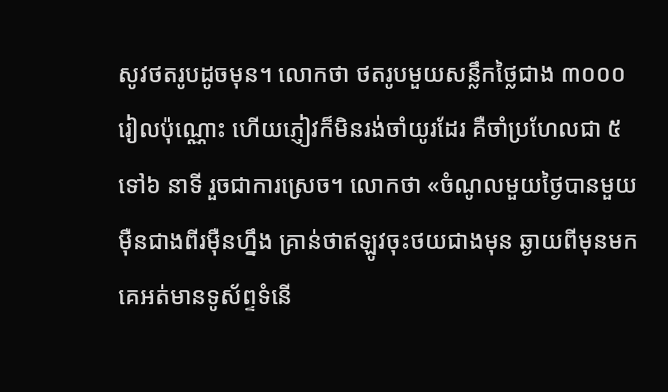សូវថតរូបដូចមុន។ លោកថា ថតរូបមួយសន្លឹកថ្លៃជាង ៣០០០ រៀលប៉ុណ្ណោះ ហើយភ្ញៀវក៏មិនរង់ចាំយូរដែរ គឺចាំប្រហែលជា ៥ ទៅ៦ នាទី រួចជាការស្រេច។ លោកថា «ចំណូលមួយថ្ងៃបានមួយម៉ឺនជាងពីរម៉ឺនហ្នឹង គ្រាន់ថាឥឡូវចុះថយជាងមុន ឆ្ងាយពីមុនមកគេអត់មានទូស័ព្ទទំនើ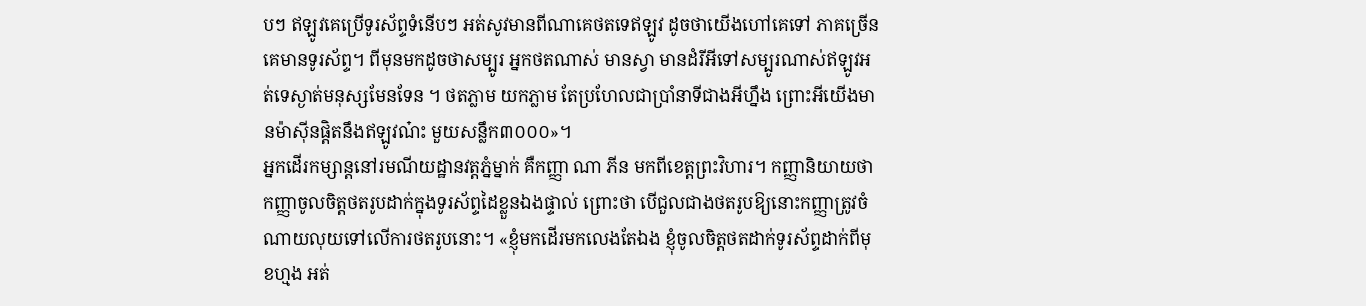បៗ ឥឡូវគេប្រើទូរស័ព្ទទំនើបៗ អត់សូវមានពីណាគេថតទេឥឡូវ ដូចថាយើងហៅគេទៅ ភាគច្រើនគេមានទូរស័ព្ទ។ ពីមុនមកដូចថាសម្បូរ អ្នកថតណាស់ មានស្វា មានដំរីអីទៅសម្បូរណាស់ឥឡូវអត់ទេស្ងាត់មនុស្សមែនទែន ។ ថតភ្លាម យកភ្លាម តែប្រហែលជាប្រាំនាទីជាងអីហ្នឹង ព្រោះអីយើងមានម៉ាស៊ីនផ្ដិតនឹងឥឡូវណ៎ះ មួយសន្លឹក៣០០០»។
អ្នកដើរកម្សាន្តនៅរមណីយដ្ឋានវត្តភ្នំម្នាក់ គឺកញ្ញា ណា ភីន មកពីខេត្តព្រះវិហារ។ កញ្ញានិយាយថា កញ្ញាចូលចិត្តថតរូបដាក់ក្នុងទូរស័ព្ទដៃខ្លួនឯងផ្ទាល់ ព្រោះថា បើជួលជាងថតរូបឱ្យនោះកញ្ញាត្រូវចំណាយលុយទៅលើការថតរូបនោះ។ «ខ្ញុំមកដើរមកលេងតែឯង ខ្ញុំចូលចិត្តថតដាក់ទូរស័ព្ទដាក់ពីមុខហ្មង អត់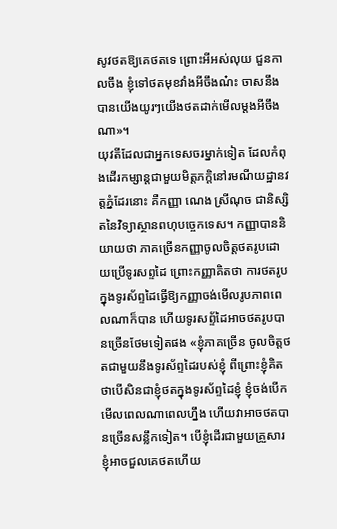សូវថតឱ្យគេថតទេ ព្រោះអីអស់លុយ ជួនកាលចឹង ខ្ញុំទៅថតមុខវាំងអីចឹងណ៎ះ ចាសនឹងបានយើងយូរៗយើងថតដាក់មើលម្ដងអីចឹងណា»។
យុវតីដែលជាអ្នកទេសចរម្នាក់ទៀត ដែលកំពុងដើរកម្សាន្តជាមួយមិត្តភក្ដិនៅរមណីយដ្ឋានវត្តភ្នំដែរនោះ គឺកញ្ញា ណេង ស្រីណុច ជានិស្សិតនៃវិទ្យាស្ថានពហុបច្ចេកទេស។ កញ្ញាបាននិយាយថា ភាគច្រើនកញ្ញាចូលចិត្តថតរូបដោយប្រើទូរសព្ទដៃ ព្រោះកញ្ញាគិតថា ការថតរូបក្នុងទូរស័ព្ទដៃធ្វើឱ្យកញ្ញាចង់មើលរូបភាពពេលណាក៏បាន ហើយទូរសព្ទ័ដៃអាចថតរូបបានច្រើនថែមទៀតផង «ខ្ញុំភាគច្រើន ចូលចិត្តថតជាមួយនឹងទូរស័ព្ទដៃរបស់ខ្ញុំ ពីព្រោះខ្ញុំគិតថាបើសិនជាខ្ញុំថតក្នុងទូរស័ព្ទដៃខ្ញុំ ខ្ញុំចង់បើកមើលពេលណាពេលហ្នឹង ហើយវាអាចថតបានច្រើនសន្លឹកទៀត។ បើខ្ញុំដើរជាមួយគ្រួសារ ខ្ញុំអាចជួលគេថតហើយ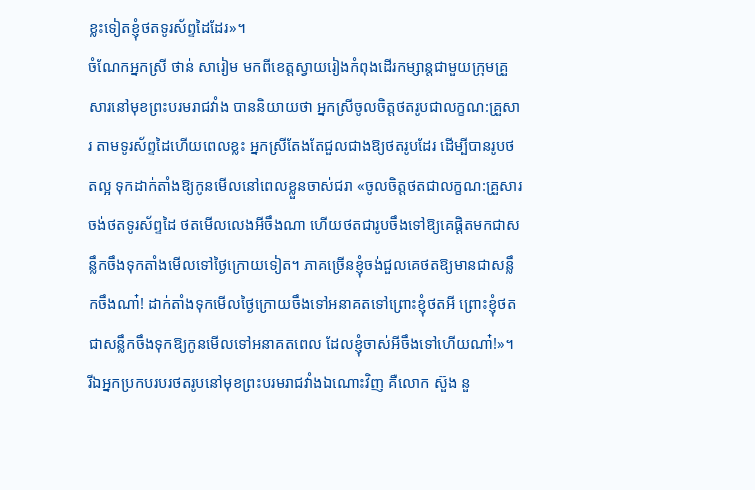ខ្លះទៀតខ្ញុំថតទូរស័ព្ទដៃដែរ»។
ចំណែកអ្នកស្រី ថាន់ សារៀម មកពីខេត្តស្វាយរៀងកំពុងដើរកម្សាន្តជាមួយក្រុមគ្រួសារនៅមុខព្រះបរមរាជវាំង បាននិយាយថា អ្នកស្រីចូលចិត្តថតរូបជាលក្ខណ:គ្រួសារ តាមទូរស័ព្ទដៃហើយពេលខ្លះ អ្នកស្រីតែងតែជួលជាងឱ្យថតរូបដែរ ដើម្បីបានរូបថតល្អ ទុកដាក់តាំងឱ្យកូនមើលនៅពេលខ្លួនចាស់ជរា «ចូលចិត្តថតជាលក្ខណ:គ្រួសារ ចង់ថតទូរស័ព្ទដៃ ថតមើលលេងអីចឹងណា ហើយថតជារូបចឹងទៅឱ្យគេផ្ដិតមកជាសន្លឹកចឹងទុកតាំងមើលទៅថ្ងៃក្រោយទៀត។ ភាគច្រើនខ្ញុំចង់ជួលគេថតឱ្យមានជាសន្លឹកចឹងណា៎! ដាក់តាំងទុកមើលថ្ងៃក្រោយចឹងទៅអនាគតទៅព្រោះខ្ញុំថតអី ព្រោះខ្ញុំថតជាសន្លឹកចឹងទុកឱ្យកូនមើលទៅអនាគតពេល ដែលខ្ញុំចាស់អីចឹងទៅហើយណា៎!»។
រីឯអ្នកប្រកបរបរថតរូបនៅមុខព្រះបរមរាជវាំងឯណោះវិញ គឺលោក ស៊ួង នួ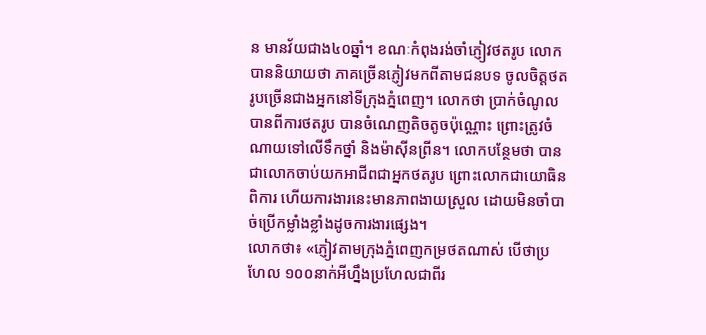ន មានវ័យជាង៤០ឆ្នាំ។ ខណៈកំពុងរង់ចាំភ្ញៀវថតរូប លោកបាននិយាយថា ភាគច្រើនភ្ញៀវមកពីតាមជនបទ ចូលចិត្តថតរូបច្រើនជាងអ្នកនៅទីក្រុងភ្នំពេញ។ លោកថា ប្រាក់ចំណូលបានពីការថតរូប បានចំណេញតិចតូចប៉ុណ្ណោះ ព្រោះត្រូវចំណាយទៅលើទឹកថ្នាំ និងម៉ាស៊ីនព្រីន។ លោកបន្ថែមថា បានជាលោកចាប់យកអាជីពជាអ្នកថតរូប ព្រោះលោកជាយោធិនពិការ ហើយការងារនេះមានភាពងាយស្រួល ដោយមិនចាំបាច់ប្រើកម្លាំងខ្លាំងដូចការងារផ្សេង។
លោកថា៖ «ភ្ញៀវតាមក្រុងភ្នំពេញកម្រថតណាស់ បើថាប្រហែល ១០០នាក់អីហ្នឹងប្រហែលជាពីរ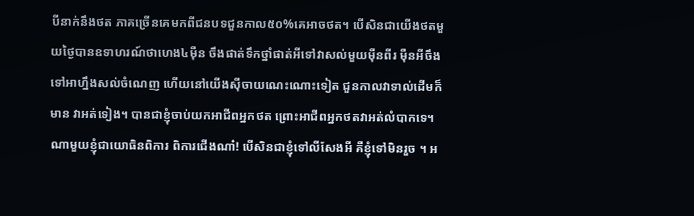បីនាក់នឹងថត ភាគច្រើនគេមកពីជនបទជួនកាល៥០%គេអាចថត។ បើសិនជាយើងថតមួយថ្ងៃបានឧទាហរណ៍ថាហេង៤ម៉ឺន ចឹងផាត់ទឹកថ្នាំផាត់អីទៅវាសល់មួយម៉ឺនពីរ ម៉ឺនអីចឹងទៅអាហ្នឹងសល់ចំណេញ ហើយនៅយើងស៊ីចាយណេះណោះទៀត ជួនកាលវាទាល់ដើមក៏មាន វាអត់ទៀង។ បានជាខ្ញុំចាប់យកអាជីពអ្នកថត ព្រោះអាជីពអ្នកថតវាអត់លំបាកទេ។ ណាមួយខ្ញុំជាយោធិនពិការ ពិការជើងណា៎! បើសិនជាខ្ញុំទៅលីសែងអី គឺខ្ញុំទៅមិនរួច ។ អ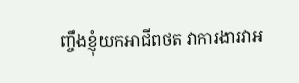ញ្ចឹងខ្ញុំយកអាជីពថត វាការងារវាអ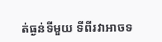ត់ធ្ងន់ទីមួយ ទីពីរវាអាចទ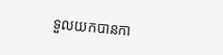ទួលយកបានកា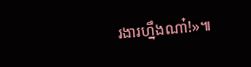រងារហ្នឹងណា៎!»៕